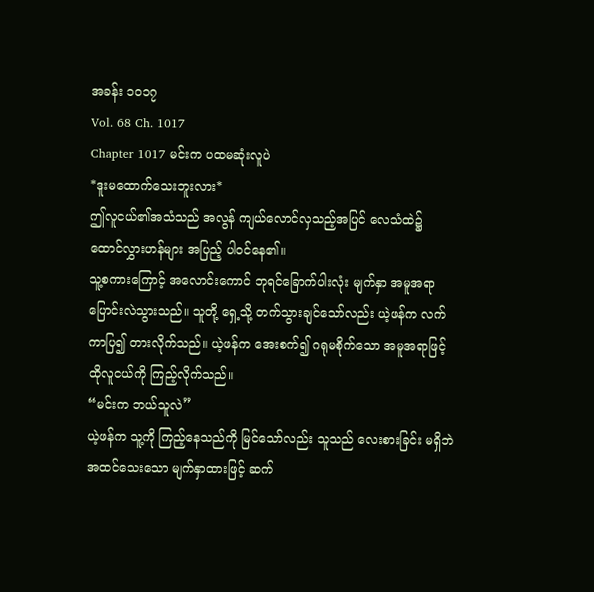အခန်း ၁၀၁၇
Vol. 68 Ch. 1017
Chapter 1017 မင်းက ပထမဆုံးလူပဲ
*ဒူးမထောက်သေးဘူးလား*
ဤလူငယ်၏အသံသည် အလွန် ကျယ်လောင်လှသည့်အပြင် လေသံထဲ၌ ထောင်လွှားဟန်များ အပြည့် ပါဝင်နေ၏။
သူ့စကားကြောင့် အလောင်းကောင် ဘုရင်ခြောက်ပါးလုံး မျက်နှာ အမူအရာ ပြောင်းလဲသွားသည်။ သူတို့ ရှေ့သို့ တက်သွားချင်သော်လည်း ယဲ့ဖန်က လက်ကာပြ၍ တားလိုက်သည်။ ယဲ့ဖန်က အေးစက်၍ ဂရုမစိုက်သော အမူအရာဖြင့် ထိုလူငယ်ကို ကြည့်လိုက်သည်။
“မင်းက ဘယ်သူလဲ”
ယဲ့ဖန်က သူ့ကို ကြည့်နေသည်ကို မြင်သော်လည်း သူသည် လေးစားခြင်း မရှိဘဲ အထင်သေးသော မျက်နှာထားဖြင့် ဆက်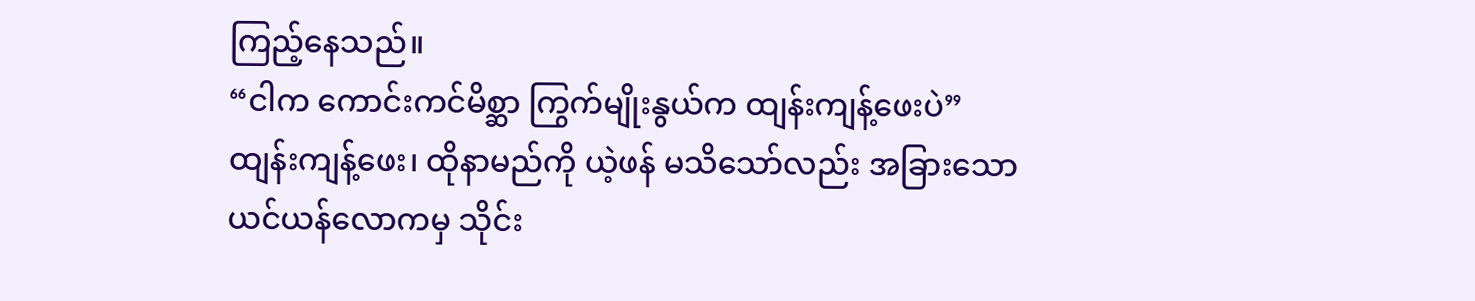ကြည့်နေသည်။
“ငါက ကောင်းကင်မိစ္ဆာ ကြွက်မျိုးနွယ်က ထျန်းကျန့်ဖေးပဲ”
ထျန်းကျန့်ဖေး၊ ထိုနာမည်ကို ယဲ့ဖန် မသိသော်လည်း အခြားသော ယင်ယန်လောကမှ သိုင်း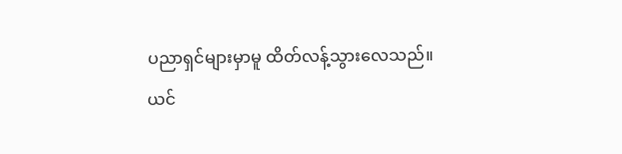ပညာရှင်များမှာမူ ထိတ်လန့်သွားလေသည်။
ယင်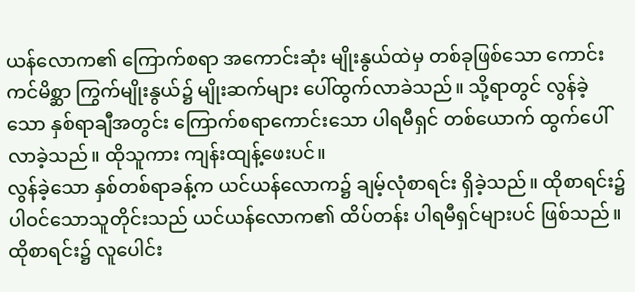ယန်လောက၏ ကြောက်စရာ အကောင်းဆုံး မျိုးနွယ်ထဲမှ တစ်ခုဖြစ်သော ကောင်းကင်မိစ္ဆာ ကြွက်မျိုးနွယ်၌ မျိုးဆက်များ ပေါ်ထွက်လာခဲသည်။ သို့ရာတွင် လွန်ခဲ့သော နှစ်ရာချီအတွင်း ကြောက်စရာကောင်းသော ပါရမီရှင် တစ်ယောက် ထွက်ပေါ်လာခဲ့သည်။ ထိုသူကား ကျန်းထျန့်ဖေးပင်။
လွန်ခဲ့သော နှစ်တစ်ရာခန့်က ယင်ယန်လောက၌ ချမ့်လုံစာရင်း ရှိခဲ့သည်။ ထိုစာရင်း၌ ပါဝင်သောသူတိုင်းသည် ယင်ယန်လောက၏ ထိပ်တန်း ပါရမီရှင်များပင် ဖြစ်သည်။ ထိုစာရင်း၌ လူပေါင်း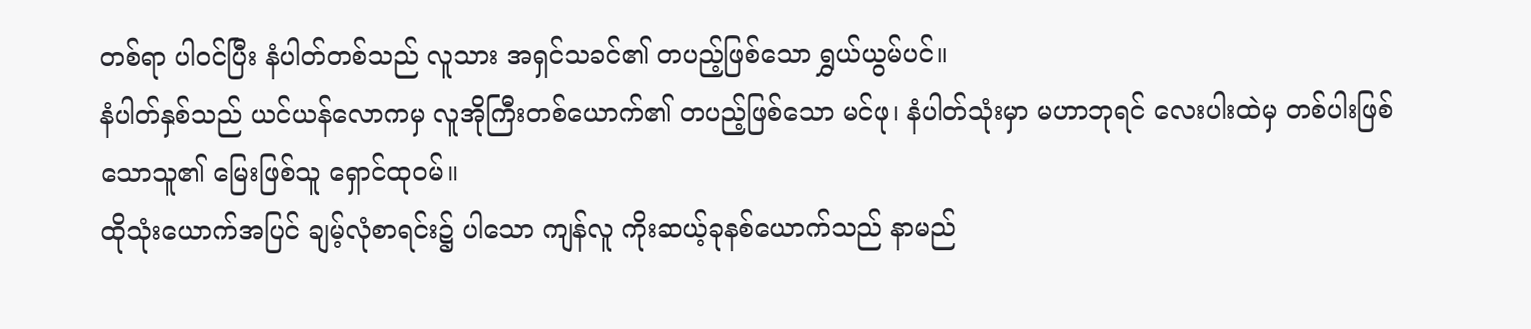တစ်ရာ ပါဝင်ပြီး နံပါတ်တစ်သည် လူသား အရှင်သခင်၏ တပည့်ဖြစ်သော ရွှယ်ယွမ်ပင်။
နံပါတ်နှစ်သည် ယင်ယန်လောကမှ လူအိုကြီးတစ်ယောက်၏ တပည့်ဖြစ်သော မင်ဖု၊ နံပါတ်သုံးမှာ မဟာဘုရင် လေးပါးထဲမှ တစ်ပါးဖြစ်သောသူ၏ မြေးဖြစ်သူ ရှောင်ထုဝမ်။
ထိုသုံးယောက်အပြင် ချမ့်လုံစာရင်း၌ ပါသော ကျန်လူ ကိုးဆယ့်ခုနစ်ယောက်သည် နာမည်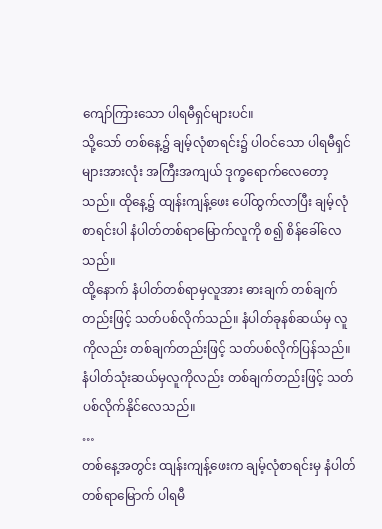ကျော်ကြားသော ပါရမီရှင်များပင်။
သို့သော် တစ်နေ့၌ ချမ့်လုံစာရင်း၌ ပါဝင်သော ပါရမီရှင်များအားလုံး အကြီးအကျယ် ဒုက္ခရောက်လေတော့သည်။ ထိုနေ့၌ ထျန်းကျန့်ဖေး ပေါ်ထွက်လာပြီး ချမ့်လုံစာရင်းပါ နံပါတ်တစ်ရာမြောက်လူကို စ၍ စိန်ခေါ်လေသည်။
ထို့နောက် နံပါတ်တစ်ရာမှလူအား ဓားချက် တစ်ချက်တည်းဖြင့် သတ်ပစ်လိုက်သည်။ နံပါတ်ခုနစ်ဆယ်မှ လူကိုလည်း တစ်ချက်တည်းဖြင့် သတ်ပစ်လိုက်ပြန်သည်။ နံပါတ်သုံးဆယ်မှလူကိုလည်း တစ်ချက်တည်းဖြင့် သတ်ပစ်လိုက်နိုင်လေသည်။
…
တစ်နေ့အတွင်း ထျန်းကျန့်ဖေးက ချမ့်လုံစာရင်းမှ နံပါတ်တစ်ရာမြောက် ပါရမီ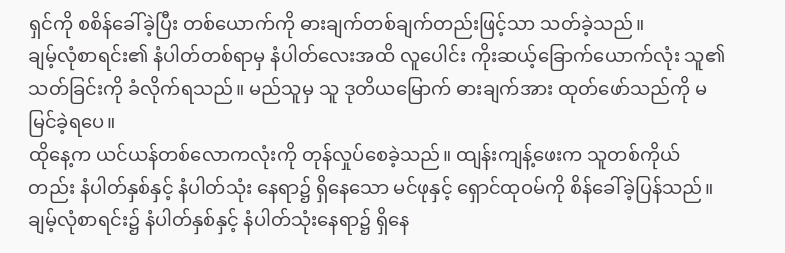ရှင်ကို စစိန်ခေါ်ခဲ့ပြီး တစ်ယောက်ကို ဓားချက်တစ်ချက်တည်းဖြင့်သာ သတ်ခဲ့သည်။
ချမ့်လုံစာရင်း၏ နံပါတ်တစ်ရာမှ နံပါတ်လေးအထိ လူပေါင်း ကိုးဆယ့်ခြောက်ယောက်လုံး သူ၏ သတ်ခြင်းကို ခံလိုက်ရသည်။ မည်သူမှ သူ ဒုတိယမြောက် ဓားချက်အား ထုတ်ဖော်သည်ကို မမြင်ခဲ့ရပေ။
ထိုနေ့က ယင်ယန်တစ်လောကလုံးကို တုန်လှုပ်စေခဲ့သည်။ ထျန်းကျန့်ဖေးက သူတစ်ကိုယ်တည်း နံပါတ်နှစ်နှင့် နံပါတ်သုံး နေရာ၌ ရှိနေသော မင်ဖုနှင့် ရှောင်ထုဝမ်ကို စိန်ခေါ်ခဲ့ပြန်သည်။
ချမ့်လုံစာရင်း၌ နံပါတ်နှစ်နှင့် နံပါတ်သုံးနေရာ၌ ရှိနေ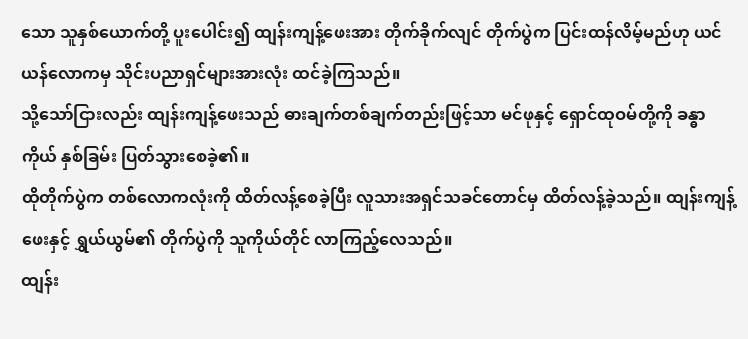သော သူနှစ်ယောက်တို့ ပူးပေါင်း၍ ထျန်းကျန့်ဖေးအား တိုက်ခိုက်လျင် တိုက်ပွဲက ပြင်းထန်လိမ့်မည်ဟု ယင်ယန်လောကမှ သိုင်းပညာရှင်များအားလုံး ထင်ခဲ့ကြသည်။
သို့သော်ငြားလည်း ထျန်းကျန့်ဖေးသည် ဓားချက်တစ်ချက်တည်းဖြင့်သာ မင်ဖုနှင့် ရှောင်ထုဝမ်တို့ကို ခန္ဓာကိုယ် နှစ်ခြမ်း ပြတ်သွားစေခဲ့၏။
ထိုတိုက်ပွဲက တစ်လောကလုံးကို ထိတ်လန့်စေခဲ့ပြီး လူသားအရှင်သခင်တောင်မှ ထိတ်လန့်ခဲ့သည်။ ထျန်းကျန့်ဖေးနှင့် ရွှယ်ယွမ်၏ တိုက်ပွဲကို သူကိုယ်တိုင် လာကြည့်လေသည်။
ထျန်း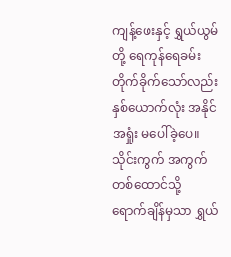ကျန့်ဖေးနှင့် ရွှယ်ယွမ်တို့ ရေကုန်ရေခမ်း တိုက်ခိုက်သော်လည်း နှစ်ယောက်လုံး အနိုင်အရှုံး မပေါ်ခဲ့ပေ။ သိုင်းကွက် အကွက်တစ်ထောင်သို့ ရောက်ချိန်မှသာ ရွှယ်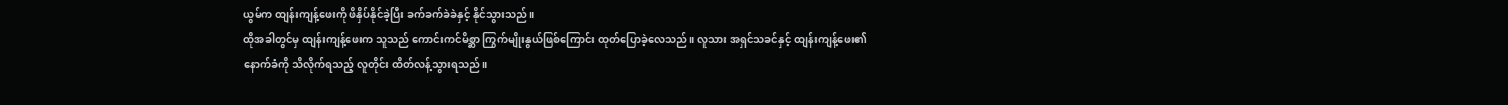ယွမ်က ထျန်းကျန့်ဖေးကို ဖိနှိပ်နိုင်ခဲ့ပြီး ခက်ခက်ခဲခဲနှင့် နိုင်သွားသည်။
ထိုအခါတွင်မှ ထျန်းကျန့်ဖေးက သူသည် ကောင်းကင်မိစ္ဆာ ကြွက်မျိုးနွယ်ဖြစ်ကြောင်း ထုတ်ပြောခဲ့လေသည်။ လူသား အရှင်သခင်နှင့် ထျန်းကျန့်ဖေး၏ နောက်ခံကို သိလိုက်ရသည့် လူတိုင်း ထိတ်လန့်သွားရသည်။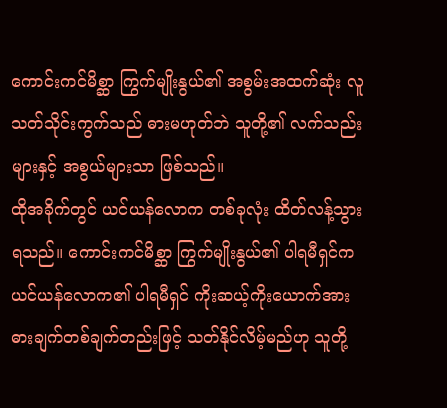ကောင်းကင်မိစ္ဆာ ကြွက်မျိုးနွယ်၏ အစွမ်းအထက်ဆုံး လူသတ်သိုင်းကွက်သည် ဓားမဟုတ်ဘဲ သူတို့၏ လက်သည်းများနှင့် အစွယ်များသာ ဖြစ်သည်။
ထိုအခိုက်တွင် ယင်ယန်လောက တစ်ခုလုံး ထိတ်လန့်သွားရသည်။ ကောင်းကင်မိစ္ဆာ ကြွက်မျိုးနွယ်၏ ပါရမီရှင်က ယင်ယန်လောက၏ ပါရမီရှင် ကိုးဆယ့်ကိုးယောက်အား ဓားချက်တစ်ချက်တည်းဖြင့် သတ်နိုင်လိမ့်မည်ဟု သူတို့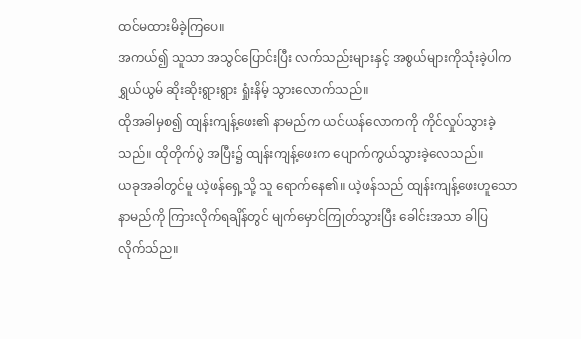ထင်မထားမိခဲ့ကြပေ။
အကယ်၍ သူသာ အသွင်ပြောင်းပြီး လက်သည်းများနှင့် အစွယ်များကိုသုံးခဲ့ပါက ရွှယ်ယွမ် ဆိုးဆိုးရွားရွား ရှုံးနိမ့် သွားလောက်သည်။
ထိုအခါမှစ၍ ထျန်းကျန့်ဖေး၏ နာမည်က ယင်ယန်လောကကို ကိုင်လှုပ်သွားခဲ့သည်။ ထိုတိုက်ပွဲ အပြီး၌ ထျန်းကျန့်ဖေးက ပျောက်ကွယ်သွားခဲ့လေသည်။
ယခုအခါတွင်မူ ယဲ့ဖန်ရှေ့သို့ သူ ရောက်နေ၏။ ယဲ့ဖန်သည် ထျန်းကျန့်ဖေးဟူသော နာမည်ကို ကြားလိုက်ရချိန်တွင် မျက်မှောင်ကြုတ်သွားပြီး ခေါင်းအသာ ခါပြလိုက်သ်ည။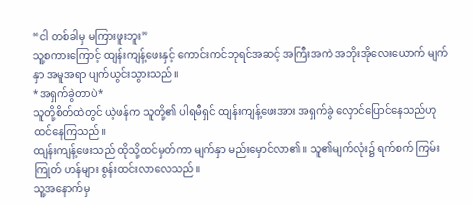“ငါ တစ်ခါမှ မကြားဖူးဘူး”
သူ့စကားကြောင့် ထျန်းကျန့်ဖေးနှင့် ကောင်းကင်ဘုရင်အဆင့် အကြီးအကဲ အဘိုးအိုလေးယောက် မျက်နှာ အမူအရာ ပျက်ယွင်းသွားသည်။
*အရှက်ခွဲတာပဲ*
သူတို့စိတ်ထဲတွင် ယဲ့ဖန်က သူတို့၏ ပါရမီရှင် ထျန်းကျန့်ဖေးအား အရှက်ခွဲ လှောင်ပြောင်နေသည်ဟု ထင်နေကြသည်။
ထျန်းကျန့်ဖေးသည် ထိုသို့ထင်မှတ်ကာ မျက်နှာ မည်းမှောင်လာ၏။ သူ၏မျက်လုံး၌ ရက်စက် ကြမ်းကြုတ် ဟန်များ စွန်းထင်းလာလေသည်။
သူ့အနောက်မှ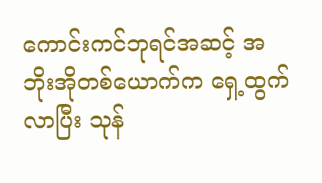ကောင်းကင်ဘုရင်အဆင့် အဘိုးအိုတစ်ယောက်က ရှေ့ထွက်လာပြီး သုန်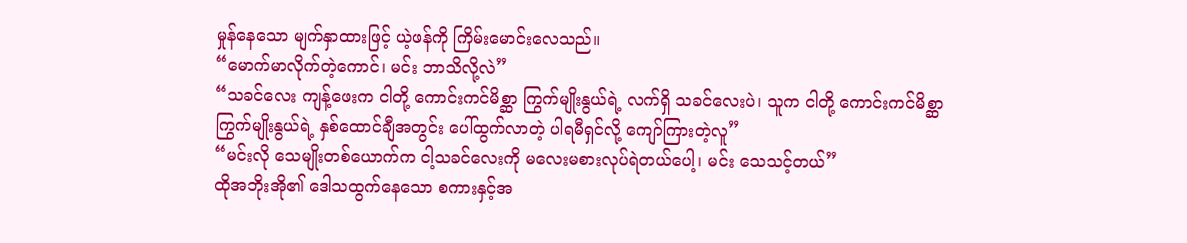မှုန်နေသော မျက်နှာထားဖြင့် ယဲ့ဖန်ကို ကြိမ်းမောင်းလေသည်။
“မောက်မာလိုက်တဲ့ကောင်၊ မင်း ဘာသိလို့လဲ”
“သခင်လေး ကျန့်ဖေးက ငါတို့ ကောင်းကင်မိစ္ဆာ ကြွက်မျိုးနွယ်ရဲ့ လက်ရှိ သခင်လေးပဲ၊ သူက ငါတို့ ကောင်းကင်မိစ္ဆာ ကြွက်မျိုးနွယ်ရဲ့ နှစ်ထောင်ချီအတွင်း ပေါ်ထွက်လာတဲ့ ပါရမီရှင်လို့ ကျော်ကြားတဲ့လူ”
“မင်းလို သေမျိုးတစ်ယောက်က ငါ့သခင်လေးကို မလေးမစားလုပ်ရဲတယ်ပေါ့၊ မင်း သေသင့်တယ်”
ထိုအဘိုးအို၏ ဒေါသထွက်နေသော စကားနှင့်အ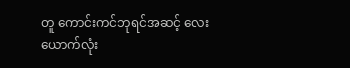တူ ကောင်းကင်ဘုရင်အဆင့် လေးယောက်လုံး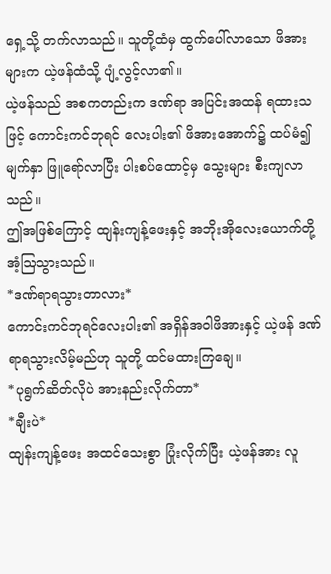ရှေ့သို့ တက်လာသည်။ သူတို့ထံမှ ထွက်ပေါ်လာသော ဖိအားများက ယဲ့ဖန်ထံသို့ ပျံ့လွင့်လာ၏။
ယဲ့ဖန်သည် အစကတည်းက ဒဏ်ရာ အပြင်းအထန် ရထားသဖြင့် ကောင်းကင်ဘုရင် လေးပါး၏ ဖိအားအောက်၌ ထပ်မံ၍ မျက်နှာ ဖြူရော်လာပြီး ပါးစပ်ထောင့်မှ သွေးများ စီးကျလာသည်။
ဤအဖြစ်ကြောင့် ထျန်းကျန့်ဖေးနှင့် အဘိုးအိုလေးယောက်တို့ အံ့ဩသွားသည်။
*ဒဏ်ရာရသွားတာလား*
ကောင်းကင်ဘုရင်လေးပါး၏ အရှိန်အဝါဖိအားနှင့် ယဲ့ဖန် ဒဏ်ရာရသွားလိမ့်မည်ဟု သူတို့ ထင်မထားကြချေ။
*ပုရွက်ဆိတ်လိုပဲ အားနည်းလိုက်တာ*
*ချီးပဲ*
ထျန်းကျန့်ဖေး အထင်သေးစွာ ပြုံးလိုက်ပြီး ယဲ့ဖန်အား လူ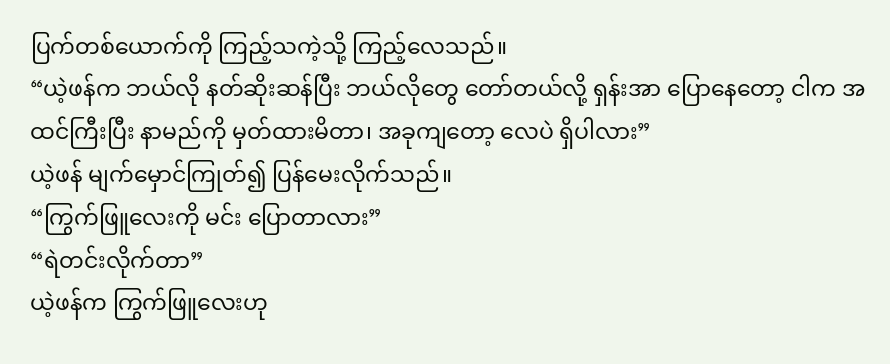ပြက်တစ်ယောက်ကို ကြည့်သကဲ့သို့ ကြည့်လေသည်။
“ယဲ့ဖန်က ဘယ်လို နတ်ဆိုးဆန်ပြီး ဘယ်လိုတွေ တော်တယ်လို့ ရှန်းအာ ပြောနေတော့ ငါက အထင်ကြီးပြီး နာမည်ကို မှတ်ထားမိတာ၊ အခုကျတော့ လေပဲ ရှိပါလား”
ယဲ့ဖန် မျက်မှောင်ကြုတ်၍ ပြန်မေးလိုက်သည်။
“ကြွက်ဖြူလေးကို မင်း ပြောတာလား”
“ရဲတင်းလိုက်တာ”
ယဲ့ဖန်က ကြွက်ဖြူလေးဟု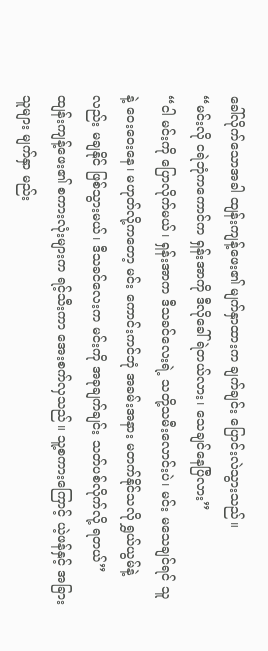ခေါ်လိုက်သောအခါ ထျန်းကျန့်ဖေး၏ မျက်နှာထားက ချက်ချင်း ပြောင်းလဲသွားသည်။
“မင်းလို ငရဲဘုံကကောင်က ရှန်းအာကို ဒီလိုခေါ်ရဲတယ်လား၊ သေချင်နေပြီလား”
“ငါ မင်းကို ပြောလိုက်မယ်၊ ရှန်းအာက ဒီသခင်လေးရဲ့ သတို့သမီးလောင်းပဲ၊ မင်း မသေချင်ရင် သူနဲ့ ဝေးဝေးနေ၊ မဟုတ်လို့ကတော့ မင်း ကောင်းကင်ဘုံ အခမ်းအနား မတက်နိုင်သလို ရွှယ်ယွမ်နဲ့လည်း မချနိုင် ဖြစ်သွားမယ်၊ ဒီသခင်လေးက မင်းကို အခုချက်ချင်း သတ်ပစ်လိုက်လို့ ရတယ်”
ထျန်းကျန့်ဖေး၏ စကားလုံးများက ရင့်သီးကာ အေးစက်လှသည်။ သူ့စကားကြောင့် ယဲ့ဖန်နှင့် အခြားသူများ မျက်နှာ မည်း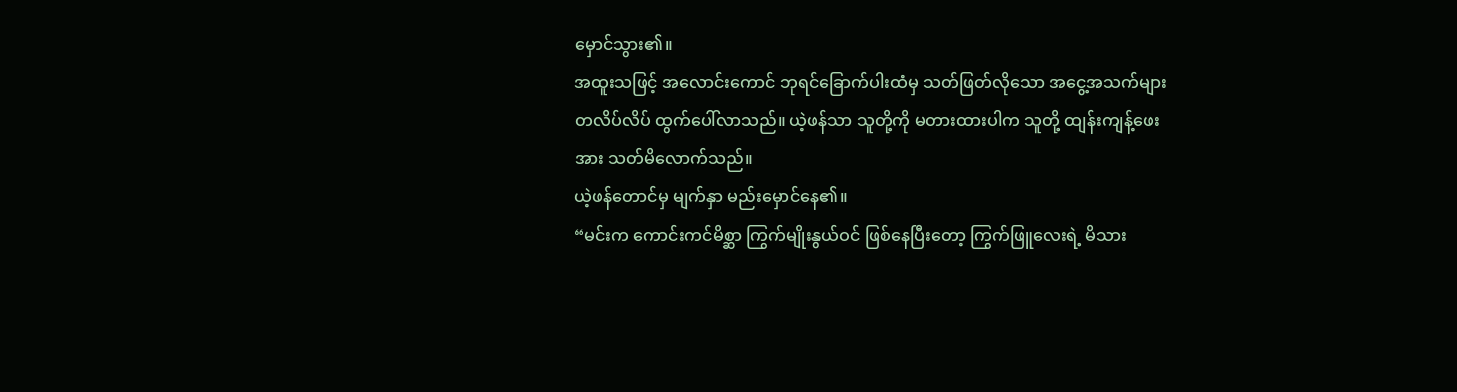မှောင်သွား၏။
အထူးသဖြင့် အလောင်းကောင် ဘုရင်ခြောက်ပါးထံမှ သတ်ဖြတ်လိုသော အငွေ့အသက်များ တလိပ်လိပ် ထွက်ပေါ်လာသည်။ ယဲ့ဖန်သာ သူတို့ကို မတားထားပါက သူတို့ ထျန်းကျန့်ဖေးအား သတ်မိလောက်သည်။
ယဲ့ဖန်တောင်မှ မျက်နှာ မည်းမှောင်နေ၏။
“မင်းက ကောင်းကင်မိစ္ဆာ ကြွက်မျိုးနွယ်ဝင် ဖြစ်နေပြီးတော့ ကြွက်ဖြူလေးရဲ့ မိသား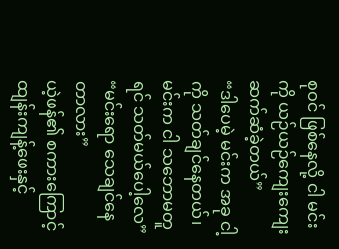စုဝင် ဖြစ်နေလို့ ငါ မင်းကို ယဉ်ယဉ်ကျေးကျေး ဆက်ဆံခဲ့တယ်”
“ဒါပေမဲ့ မင်းက အခု ငါ့ကို သတ်ချင်နေတယ်၊ မင်းက ငါ သဘောမတူရင် သတ်မယ်ပေါ့လေ”
“မင်းရော သေချင်နေတာလား”
ယဲ့ဖန်၏ စကားကြောင့် ထျန်းကျန့်ဖေးနှင့်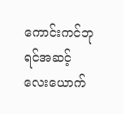ကောင်းကင်ဘုရင်အဆင့် လေးယောက်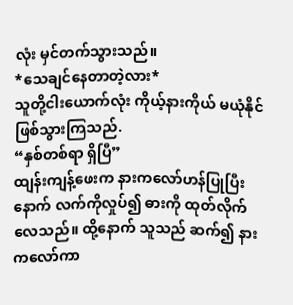လုံး မှင်တက်သွားသည်။
*သေချင်နေတာတဲ့လား*
သူတို့ငါးယောက်လုံး ကိုယ့်နားကိုယ် မယုံနိုင် ဖြစ်သွားကြသည်.
“နှစ်တစ်ရာ ရှိပြီ”
ထျန်းကျန့်ဖေးက နားကလော်ဟန်ပြုပြီးနောက် လက်ကိုလှုပ်၍ ဓားကို ထုတ်လိုက်လေသည်။ ထို့နောက် သူသည် ဆက်၍ နားကလော်ကာ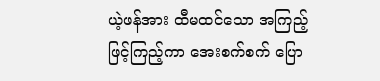ယဲ့ဖန်အား ထီမထင်သော အကြည့်ဖြင့်ကြည့်ကာ အေးစက်စက် ပြော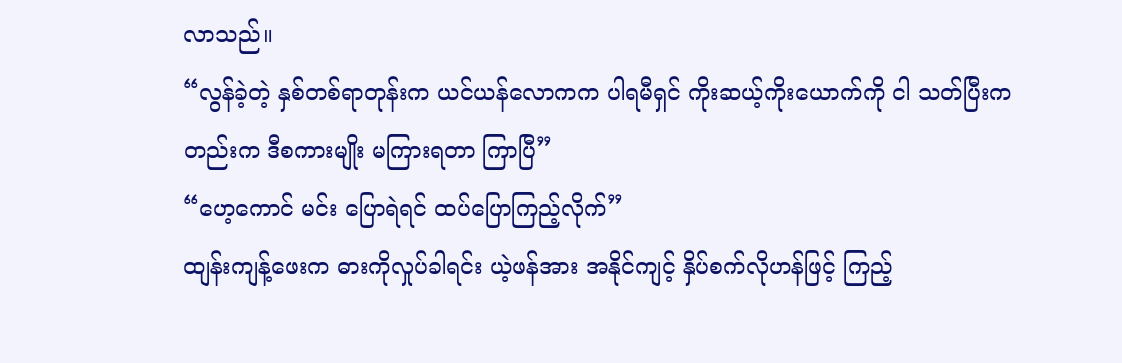လာသည်။
“လွန်ခဲ့တဲ့ နှစ်တစ်ရာတုန်းက ယင်ယန်လောကက ပါရမီရှင် ကိုးဆယ့်ကိုးယောက်ကို ငါ သတ်ပြီးကတည်းက ဒီစကားမျိုး မကြားရတာ ကြာပြီ”
“ဟေ့ကောင် မင်း ပြောရဲရင် ထပ်ပြောကြည့်လိုက်”
ထျန်းကျန့်ဖေးက ဓားကိုလှုပ်ခါရင်း ယဲ့ဖန်အား အနိုင်ကျင့် နှိပ်စက်လိုဟန်ဖြင့် ကြည့်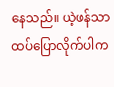နေသည်။ ယဲ့ဖန်သာ ထပ်ပြောလိုက်ပါက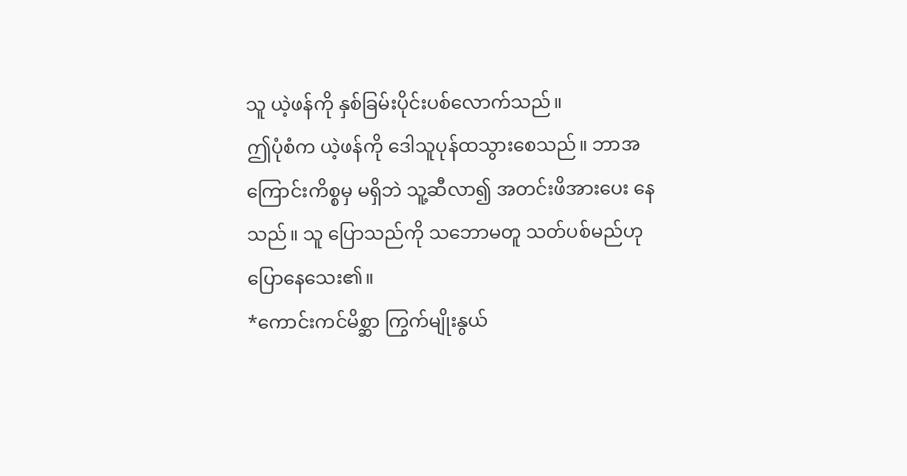သူ ယဲ့ဖန်ကို နှစ်ခြမ်းပိုင်းပစ်လောက်သည်။
ဤပုံစံက ယဲ့ဖန်ကို ဒေါသူပုန်ထသွားစေသည်။ ဘာအကြောင်းကိစ္စမှ မရှိဘဲ သူ့ဆီလာ၍ အတင်းဖိအားပေး နေသည်။ သူ ပြောသည်ကို သဘောမတူ သတ်ပစ်မည်ဟု ပြောနေသေး၏။
*ကောင်းကင်မိစ္ဆာ ကြွက်မျိုးနွယ်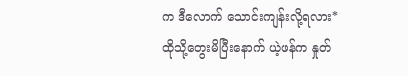က ဒီလောက် သောင်းကျန်းလို့ရလား*
ထိုသို့တွေးမိပြီးနောက် ယဲ့ဖန်က နှုတ်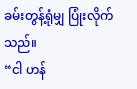ခမ်းတွန့်ရုံမျှ ပြုံးလိုက်သည်။
“ငါ ဟန်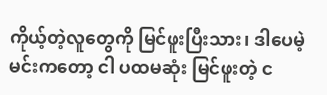ကိုယ့်တဲ့လူတွေကို မြင်ဖူးပြီးသား၊ ဒါပေမဲ့ မင်းကတော့ ငါ ပထမဆုံး မြင်ဖူးတဲ့ င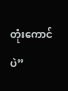တုံးကောင်ပဲ”